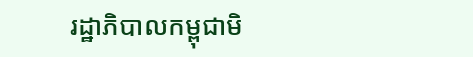រដ្ឋាភិបាលកម្ពុជាមិ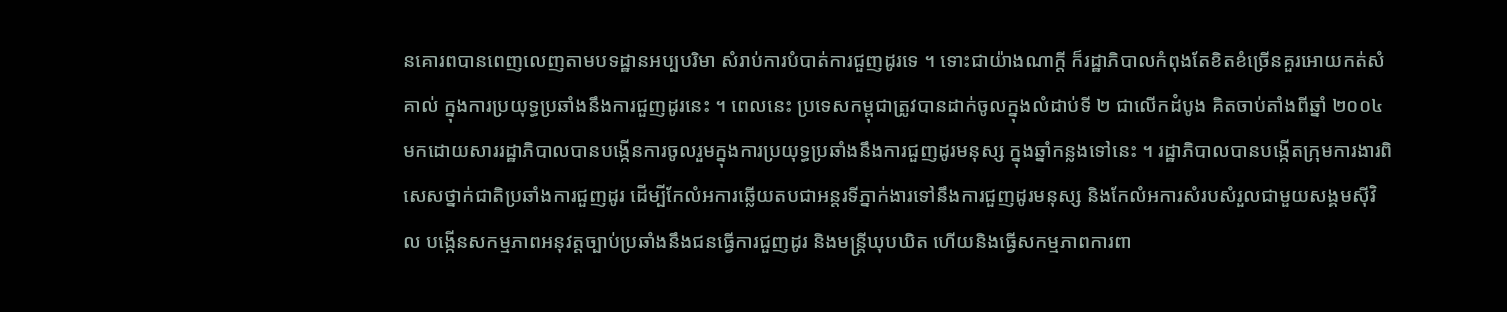នគោរពបានពេញលេញតាមបទដ្ឋានអប្បបរិមា សំរាប់ការបំបាត់ការជួញដូរទេ ។ ទោះជាយ៉ាងណាក្ដី ក៏រដ្ឋាភិបាលកំពុងតែខិតខំច្រើនគួរអោយកត់សំគាល់ ក្នុងការប្រយុទ្ធប្រឆាំងនឹងការជួញដូរនេះ ។ ពេលនេះ ប្រទេសកម្ពុជាត្រូវបានដាក់ចូលក្នុងលំដាប់ទី ២ ជាលើកដំបូង គិតចាប់តាំងពីឆ្នាំ ២០០៤ មកដោយសាររដ្ឋាភិបាលបានបង្កើនការចូលរួមក្នុងការប្រយុទ្ធប្រឆាំងនឹងការជួញដូរមនុស្ស ក្នុងឆ្នាំកន្លងទៅនេះ ។ រដ្ឋាភិបាលបានបង្កើតក្រុមការងារពិសេសថ្នាក់ជាតិប្រឆាំងការជួញដូរ ដើម្បីកែលំអការឆ្លើយតបជាអន្ដរទីភ្នាក់ងារទៅនឹងការជួញដូរមនុស្ស និងកែលំអការសំរបសំរួលជាមួយសង្គមស៊ីវិល បង្កើនសកម្មភាពអនុវត្ដច្បាប់ប្រឆាំងនឹងជនធ្វើការជួញដូរ និងមន្ដ្រីឃុបឃិត ហើយនិងធ្វើសកម្មភាពការពា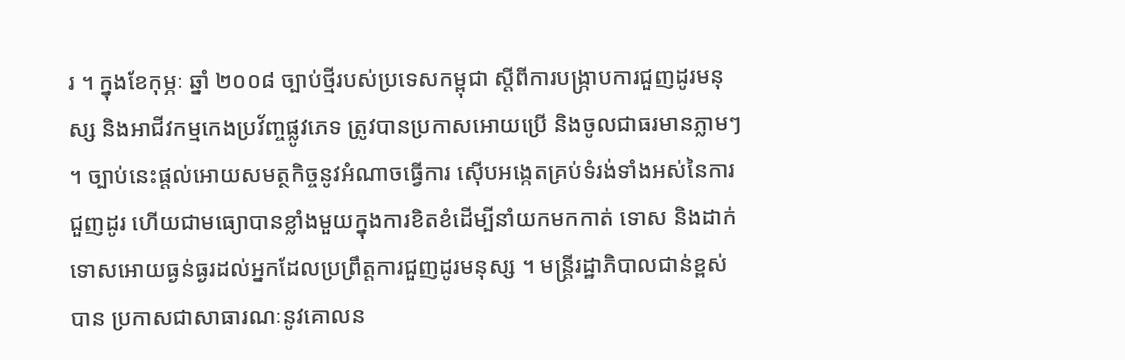រ ។ ក្នុងខែកុម្ភៈ ឆ្នាំ ២០០៨ ច្បាប់ថ្មីរបស់ប្រទេសកម្ពុជា ស្ដីពីការបង្ក្រាបការជួញដូរមនុស្ស និងអាជីវកម្មកេងប្រវ័ញ្ចផ្លូវភេទ ត្រូវបានប្រកាសអោយប្រើ និងចូលជាធរមានភ្លាមៗ ។ ច្បាប់នេះផ្ដល់អោយសមត្ថកិច្ចនូវអំណាចធ្វើការ ស៊ើបអង្កេតគ្រប់ទំរង់ទាំងអស់នៃការជួញដូរ ហើយជាមធ្យោបានខ្លាំងមួយក្នុងការខិតខំដើម្បីនាំយកមកកាត់ ទោស និងដាក់ទោសអោយធ្ងន់ធ្ងរដល់អ្នកដែលប្រព្រឹត្ដការជួញដូរមនុស្ស ។ មន្ដ្រីរដ្ឋាភិបាលជាន់ខ្ពស់បាន ប្រកាសជាសាធារណៈនូវគោលន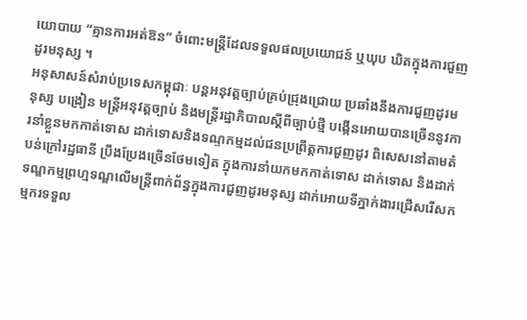យោបាយ “គ្មានការអត់ឱន” ចំពោះមន្ដ្រីដែលទទួលផលប្រយោជន៍ ឬឃុប ឃិតក្នុងការជួញដូរមនុស្ស ។
អនុសាសន៍សំរាប់ប្រទេសកម្ពុជាៈ បន្ដអនុវត្ដច្បាប់គ្រប់ជ្រុងជ្រោយ ប្រឆាំងនឹងការជួញដូរមនុស្ស បង្រៀន មន្ដ្រីអនុវត្ដច្បាប់ និងមន្ដ្រីរដ្ឋាភិបាលស្ដីពីច្បាប់ថ្មី បង្កើនអោយបានច្រើននូវការនាំខ្លួនមកកាត់ទោស ដាក់ទោសនិងទណ្ទកម្មដល់ជនប្រព្រឹត្ដការជួញដូរ ពិសេសនៅតាមតំបន់ក្រៅរដ្ឋធានី ប្រឹងប្រែងច្រើនថែមទៀត ក្នុងការនាំយកមកកាត់ទោស ដាក់ទោស និងដាក់ទណ្ឌកម្មព្រហ្មទណ្ឌលើមន្ដ្រីពាក់ព័ន្ធក្នុងការជួញដូរមនុស្ស ដាក់អោយទីភ្នាក់ងារជ្រើសរើសកម្មករទទួល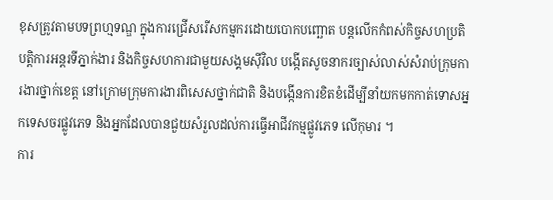ខុសត្រូវតាមបទព្រហ្មទណ្ឌ ក្នុងការជ្រើសរើសកម្មករដោយបោកបញ្ឆោត បន្ដលើកកំពស់កិច្ចសហប្រតិបត្ដិការអន្ដរទីភ្នាក់ងារ និងកិច្ចសហការជាមួយសង្គមស៊ីវិល បង្កើតសូចនាករច្បាស់លាស់សំរាប់ក្រុមការងារថ្នាក់ខេត្ដ នៅក្រោមក្រុមការងារពិសេសថ្នាក់ជាតិ និងបង្កើនការខិតខំដើម្បីនាំយកមកកាត់ទោសអ្នកទេសចរផ្លូវភេទ និងអ្នកដែលបានជួយសំរួលដល់ការធ្វើអាជីវកម្មផ្លូវភេទ លើកុមារ ។
ការ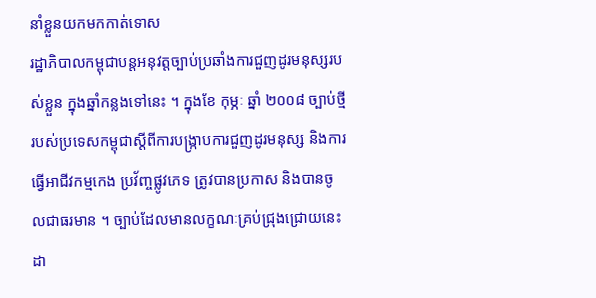នាំខ្លួនយកមកកាត់ទោស
រដ្ឋាភិបាលកម្ពុជាបន្ដអនុវត្ដច្បាប់ប្រឆាំងការជួញដូរមនុស្សរបស់ខ្លួន ក្នុងឆ្នាំកន្លងទៅនេះ ។ ក្នុងខែ កុម្ភៈ ឆ្នាំ ២០០៨ ច្បាប់ថ្មីរបស់ប្រទេសកម្ពុជាស្ដីពីការបង្ក្រាបការជួញដូរមនុស្ស និងការធ្វើអាជីវកម្មកេង ប្រវ័ញ្ចផ្លូវភេទ ត្រូវបានប្រកាស និងបានចូលជាធរមាន ។ ច្បាប់ដែលមានលក្ខណៈគ្រប់ជ្រុងជ្រោយនេះ ដា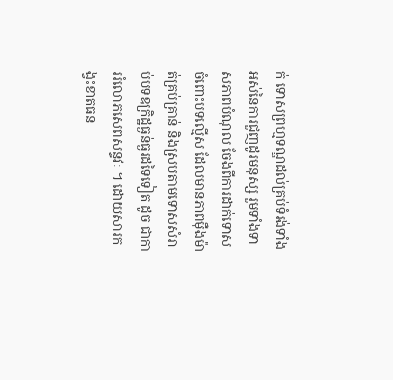ក់ ទោសព្រហ្មទណ្ឌដល់គ្រប់ទំរង់ទាំងអស់នៃការជួញដូរមនុស្ស រួមទាំងទាសភាពបំណុល ចែងពីការដាក់ទោស ចំពោះបទល្មើស ដែលមានភាពម៉ឺងម៉ាត់គ្រប់គ្រាន់ និងស្របតាមទោសសំរាប់បទឧក្រិដ្ឋធ្ងន់ធ្ងរដទៃទៀត ដូច ជាការរំលោភសេពសន្ទវៈ ។ ដោយសារកង្វះខាតធន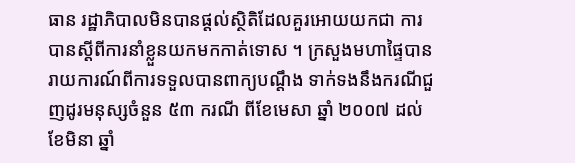ធាន រដ្ឋាភិបាលមិនបានផ្ដល់ស្ថិតិដែលគួរអោយយកជា ការបានស្ដីពីការនាំខ្លួនយកមកកាត់ទោស ។ ក្រសួងមហាផ្ទៃបានរាយការណ៍ពីការទទួលបានពាក្យបណ្ដឹង ទាក់ទងនឹងករណីជួញដូរមនុស្សចំនួន ៥៣ ករណី ពីខែមេសា ឆ្នាំ ២០០៧ ដល់ខែមិនា ឆ្នាំ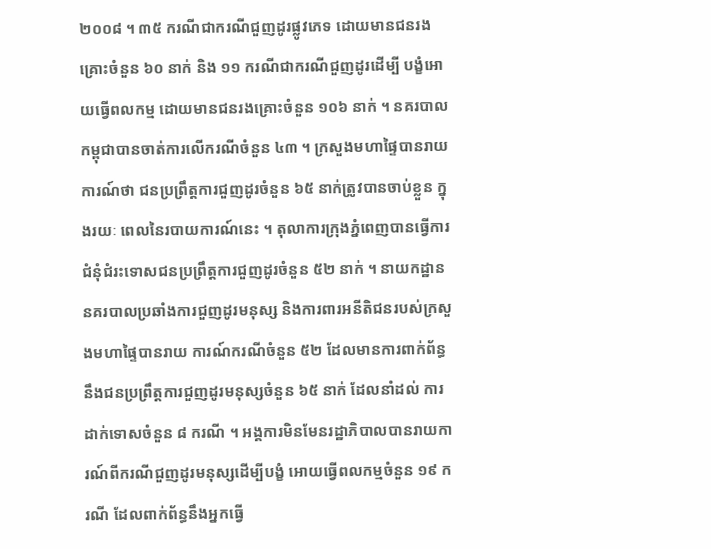២០០៨ ។ ៣៥ ករណីជាករណីជួញដូរផ្លូវភេទ ដោយមានជនរងគ្រោះចំនួន ៦០ នាក់ និង ១១ ករណីជាករណីជួញដូរដើម្បី បង្ខំអោយធ្វើពលកម្ម ដោយមានជនរងគ្រោះចំនួន ១០៦ នាក់ ។ នគរបាលកម្ពុជាបានចាត់ការលើករណីចំនួន ៤៣ ។ ក្រសួងមហាផ្ទៃបានរាយការណ៍ថា ជនប្រព្រឹត្ដការជួញដូរចំនួន ៦៥ នាក់ត្រូវបានចាប់ខ្លួន ក្នុងរយៈ ពេលនៃរបាយការណ៍នេះ ។ តុលាការក្រុងភ្នំពេញបានធ្វើការជំនុំជំរះទោសជនប្រព្រឹត្ដការជួញដូរចំនួន ៥២ នាក់ ។ នាយកដ្ឋាននគរបាលប្រឆាំងការជួញដូរមនុស្ស និងការពារអនីតិជនរបស់ក្រសួងមហាផ្ទៃបានរាយ ការណ៍ករណីចំនួន ៥២ ដែលមានការពាក់ព័ន្ធនឹងជនប្រព្រឹត្ដការជួញដូរមនុស្សចំនួន ៦៥ នាក់ ដែលនាំដល់ ការដាក់ទោសចំនួន ៨ ករណី ។ អង្គការមិនមែនរដ្ឋាភិបាលបានរាយការណ៍ពីករណីជួញដូរមនុស្សដើម្បីបង្ខំ អោយធ្វើពលកម្មចំនួន ១៩ ករណី ដែលពាក់ព័ន្ធនឹងអ្នកធ្វើ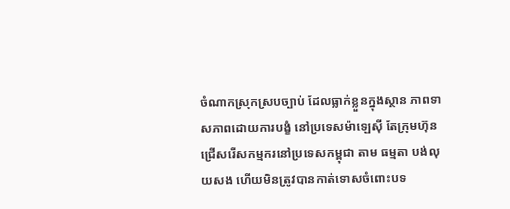ចំណាកស្រុកស្របច្បាប់ ដែលធ្លាក់ខ្លួនក្នុងស្ថាន ភាពទាសភាពដោយការបង្ខំ នៅប្រទេសម៉ាឡេស៊ី តែក្រុមហ៊ុនជ្រើសរើសកម្មករនៅប្រទេសកម្ពុជា តាម ធម្មតា បង់លុយសង ហើយមិនត្រូវបានកាត់ទោសចំពោះបទ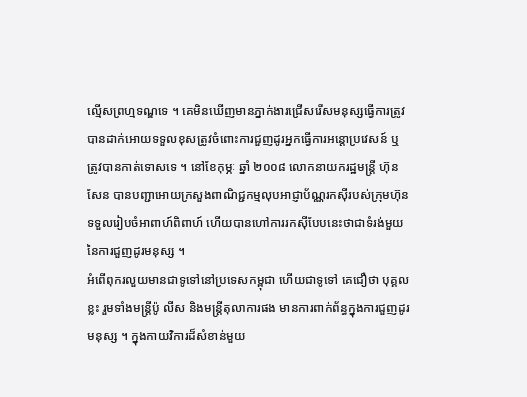ល្មើសព្រហ្មទណ្ឌទេ ។ គេមិនឃើញមានភ្នាក់ងារជ្រើសរើសមនុស្សធ្វើការត្រូវបានដាក់អោយទទួលខុសត្រូវចំពោះការជួញដូរអ្នកធ្វើការអន្ដោប្រវេសន៍ ឬ ត្រូវបានកាត់ទោសទេ ។ នៅខែកុម្ភៈ ឆ្នាំ ២០០៨ លោកនាយករដ្ឋមន្ដ្រី ហ៊ុន សែន បានបញ្ជាអោយក្រសួងពាណិជ្ជកម្មលុបអាជ្ញាប័ណ្ណរកស៊ីរបស់ក្រុមហ៊ុនទទួលរៀបចំអាពាហ៍ពិពាហ៍ ហើយបានហៅការរកស៊ីបែបនេះថាជាទំរង់មួយនៃការជួញដូរមនុស្ស ។
អំពើពុករលួយមានជាទូទៅនៅប្រទេសកម្ពុជា ហើយជាទូទៅ គេជឿថា បុគ្គលខ្លះ រួមទាំងមន្ដ្រីប៉ូ លីស និងមន្ដ្រីតុលាការផង មានការពាក់ព័ន្ធក្នុងការជួញដូរមនុស្ស ។ ក្នុងកាយវិការដ៏សំខាន់មួយ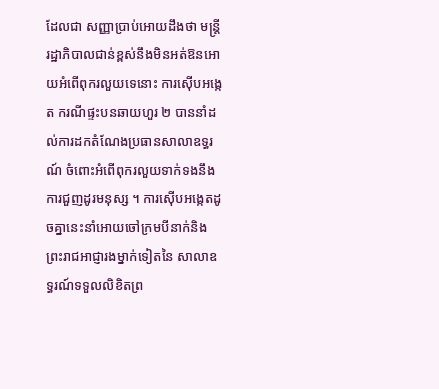ដែលជា សញ្ញាប្រាប់អោយដឹងថា មន្ដ្រីរដ្ឋាភិបាលជាន់ខ្ពស់នឹងមិនអត់ឱនអោយអំពើពុករលួយទេនោះ ការស៊ើបអង្កេត ករណីផ្ទះបនឆាយហួរ ២ បាននាំដល់ការដកតំណែងប្រធានសាលាឧទ្ធរណ៍ ចំពោះអំពើពុករលួយទាក់ទងនឹង ការជួញដូរមនុស្ស ។ ការស៊ើបអង្កេតដូចគ្នានេះនាំអោយចៅក្រមបីនាក់និងព្រះរាជអាជ្ញារងម្នាក់ទៀតនៃ សាលាឧទ្ធរណ៍ទទួលលិខិតព្រ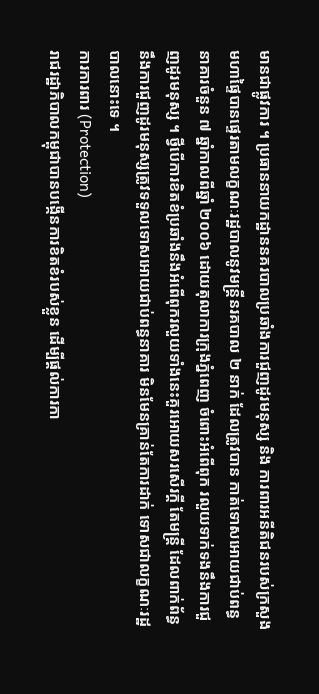មានជាផ្លូវការ ។ ប្រធាននាយកដ្ឋាននគរបាលប្រឆាំងការជួញដូរមនុស្ស និង ការពារអនីតិជនរបស់ក្រសួងមហាផ្ទៃបានផ្ទេរតាមលក្ខណៈរដ្ឋបាលនូវមន្ដ្រីនរគបាល ២ នាក់ ដែលត្រូវបាន កាត់ទោសអោយជាប់ពន្ធនាគារចំនួន ៧ ឆ្នាំកាលពីឆ្នាំ ២០០៦ ដោយតុលាការក្រុងភ្នំពេញ ចំពោះអំពើពុក រលួយទាក់ទងនឹងការជួញដូរមនុស្ស ។ ថ្វីបើការខិតខំប្រឆាំងនឹងអំពើពុករលួយទាំងនេះគួរអោយសរសើរក្ដី តែមន្ដ្រី ដែលពាក់ព័ន្ធនឹងការជួញដូរមនុស្សត្រូវទទួលទោសអោយជាប់ពន្ធនាគារ មិនមែនគ្រាន់តែការដាក់ ទោសជាលក្ខណៈរដ្ឋបាលនោះទេ ។
ការការពារ (Protection)
រាជរដ្ឋាភិបាលកម្ពុជាបានបង្កើនការខិតខំរបស់ខ្លួន ដើម្បីផ្ដល់ការកា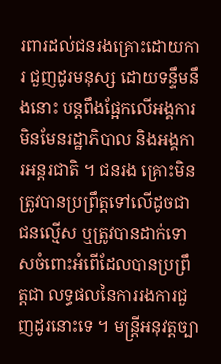រពារដល់ជនរងគ្រោះដោយការ ជួញដូរមនុស្ស ដោយទន្ទឹមនឹងនោះ បន្ដពឹងផ្អែកលើអង្គការមិនមែនរដ្ឋាភិបាល និងអង្គការអន្ដរជាតិ ។ ជនរង គ្រោះមិនត្រូវបានប្រព្រឹត្ដទៅលើដូចជាជនល្មើស ឬត្រូវបានដាក់ទោសចំពោះអំពើដែលបានប្រព្រឹត្ដជា លទ្ធផលនៃការរងការជួញដូរនោះទេ ។ មន្ដ្រីអនុវត្ដច្បា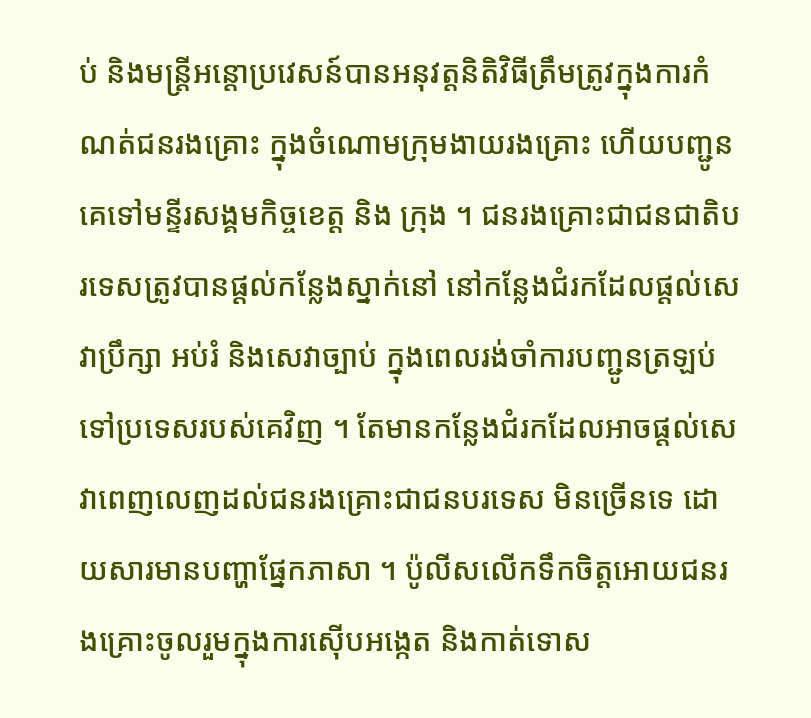ប់ និងមន្ដ្រីអន្ដោប្រវេសន៍បានអនុវត្ដនិតិវិធីត្រឹមត្រូវក្នុងការកំណត់ជនរងគ្រោះ ក្នុងចំណោមក្រុមងាយរងគ្រោះ ហើយបញ្ជូនគេទៅមន្ទីរសង្គមកិច្ចខេត្ដ និង ក្រុង ។ ជនរងគ្រោះជាជនជាតិបរទេសត្រូវបានផ្ដល់កន្លែងស្នាក់នៅ នៅកន្លែងជំរកដែលផ្ដល់សេវាប្រឹក្សា អប់រំ និងសេវាច្បាប់ ក្នុងពេលរង់ចាំការបញ្ជូនត្រឡប់ទៅប្រទេសរបស់គេវិញ ។ តែមានកន្លែងជំរកដែលអាចផ្ដល់សេវាពេញលេញដល់ជនរងគ្រោះជាជនបរទេស មិនច្រើនទេ ដោយសារមានបញ្ហាផ្នែកភាសា ។ ប៉ូលីសលើកទឹកចិត្ដអោយជនរងគ្រោះចូលរួមក្នុងការស៊ើបអង្កេត និងកាត់ទោស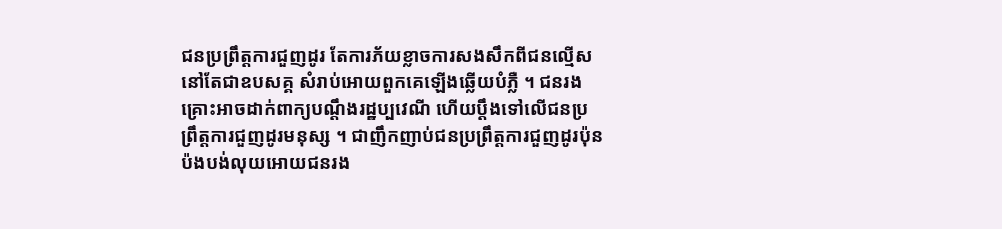ជនប្រព្រឹត្ដការជួញដូរ តែការភ័យខ្លាចការសងសឹកពីជនល្មើសនៅតែជាឧបសគ្គ សំរាប់អោយពួកគេឡើងឆ្លើយបំភ្លឺ ។ ជនរងគ្រោះអាចដាក់ពាក្យបណ្ដឹងរដ្ឋប្បវេណី ហើយប្ដឹងទៅលើជនប្រព្រឹត្ដការជួញដូរមនុស្ស ។ ជាញឹកញាប់ជនប្រព្រឹត្ដការជួញដូរប៉ុនប៉ងបង់លុយអោយជនរង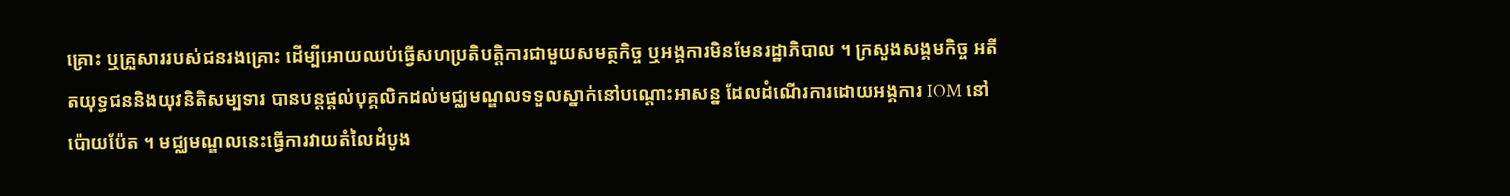គ្រោះ ឬគ្រួសាររបស់ជនរងគ្រោះ ដើម្បីអោយឈប់ធ្វើសហប្រតិបត្ដិការជាមួយសមត្ថកិច្ច ឬអង្គការមិនមែនរដ្ឋាភិបាល ។ ក្រសួងសង្គមកិច្ច អតីតយុទ្ធជននិងយុវនិតិសម្បទារ បានបន្ដផ្ដល់បុគ្គលិកដល់មជ្ឈមណ្ឌលទទួលស្នាក់នៅបណ្ដោះអាសន្ន ដែលដំណើរការដោយអង្គការ IOM នៅ ប៉ោយប៉ែត ។ មជ្ឈមណ្ឌលនេះធ្វើការវាយតំលៃដំបូង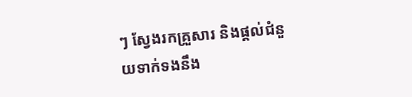ៗ ស្វែងរកគ្រួសារ និងផ្ដល់ជំនួយទាក់ទងនឹង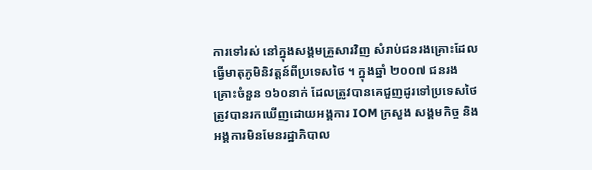ការទៅរស់ នៅក្នុងសង្គមគ្រួសារវិញ សំរាប់ជនរងគ្រោះដែលធ្វើមាតុភូមិនិវត្ដន៍ពីប្រទេសថៃ ។ ក្នុងឆ្នាំ ២០០៧ ជនរង គ្រោះចំនួន ១៦០នាក់ ដែលត្រូវបានគេជួញដូរទៅប្រទេសថៃ ត្រូវបានរកឃើញដោយអង្គការ IOM ក្រសួង សង្គមកិច្ច និងអង្គការមិនមែនរដ្ឋាភិបាល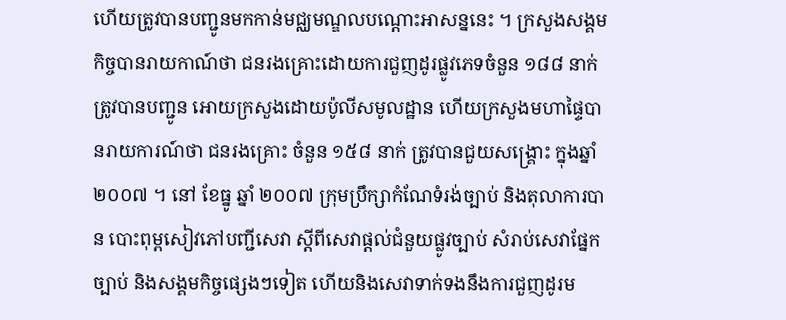ហើយត្រូវបានបញ្ជូនមកកាន់មជ្ឈមណ្ឌលបណ្ដោះអាសន្ននេះ ។ ក្រសួងសង្គមកិច្ចបានរាយកាណ៍ថា ជនរងគ្រោះដោយការជួញដូរផ្លូវភេទចំនួន ១៨៨ នាក់ ត្រូវបានបញ្ជូន អោយក្រសួងដោយប៉ូលីសមូលដ្ឋាន ហើយក្រសួងមហាផ្ទៃបានរាយការណ៍ថា ជនរងគ្រោះ ចំនួន ១៥៨ នាក់ ត្រូវបានជួយសង្គ្រោះ ក្នុងឆ្នាំ ២០០៧ ។ នៅ ខែធ្នូ ឆ្នាំ ២០០៧ ក្រុមប្រឹក្សាកំណែទំរង់ច្បាប់ និងតុលាការបាន បោះពុម្ពសៀវភៅបញ្ជីសេវា ស្ដីពីសេវាផ្ដល់ជំនួយផ្លូវច្បាប់ សំរាប់សេវាផ្នែកច្បាប់ និងសង្គមកិច្ចផ្សេងៗទៀត ហើយនិងសេវាទាក់ទងនឹងការជួញដូរម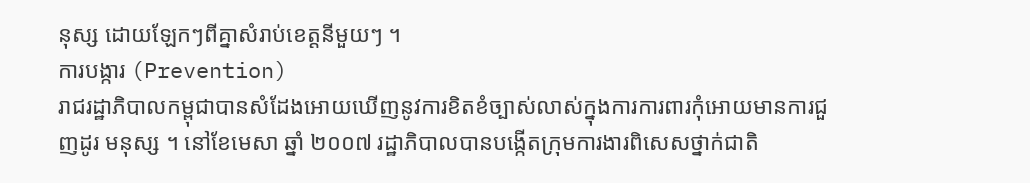នុស្ស ដោយឡែកៗពីគ្នាសំរាប់ខេត្ដនីមួយៗ ។
ការបង្ការ (Prevention)
រាជរដ្ឋាភិបាលកម្ពុជាបានសំដែងអោយឃើញនូវការខិតខំច្បាស់លាស់ក្នុងការការពារកុំអោយមានការជួញដូរ មនុស្ស ។ នៅខែមេសា ឆ្នាំ ២០០៧ រដ្ឋាភិបាលបានបង្កើតក្រុមការងារពិសេសថ្នាក់ជាតិ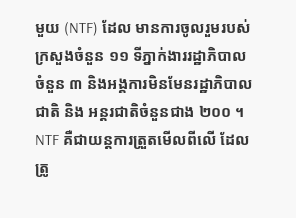មួយ (NTF) ដែល មានការចូលរួមរបស់ក្រសួងចំនួន ១១ ទីភ្នាក់ងាររដ្ឋាភិបាលចំនួន ៣ និងអង្គការមិនមែនរដ្ឋាភិបាលជាតិ និង អន្ដរជាតិចំនួនជាង ២០០ ។ NTF គឺជាយន្ដការត្រួតមើលពីលើ ដែលត្រូ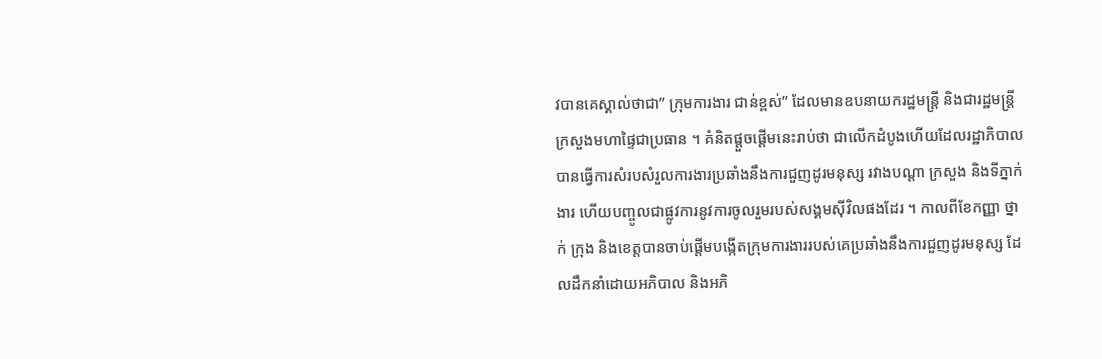វបានគេស្គាល់ថាជា” ក្រុមការងារ ជាន់ខ្ពស់” ដែលមានឧបនាយករដ្ឋមន្ដ្រី និងជារដ្ឋមន្ដ្រីក្រសួងមហាផ្ទៃជាប្រធាន ។ គំនិតផ្ដួចផ្ដើមនេះរាប់ថា ជាលើកដំបូងហើយដែលរដ្ឋាភិបាលបានធ្វើការសំរបសំរួលការងារប្រឆាំងនឹងការជួញដូរមនុស្ស រវាងបណ្ដា ក្រសួង និងទីភ្នាក់ងារ ហើយបញ្ចូលជាផ្លូវការនូវការចូលរួមរបស់សង្គមស៊ីវិលផងដែរ ។ កាលពីខែកញ្ញា ថ្នាក់ ក្រុង និងខេត្ដបានចាប់ផ្ដើមបង្កើតក្រុមការងាររបស់គេប្រឆាំងនឹងការជួញដូរមនុស្ស ដែលដឹកនាំដោយអភិបាល និងអភិ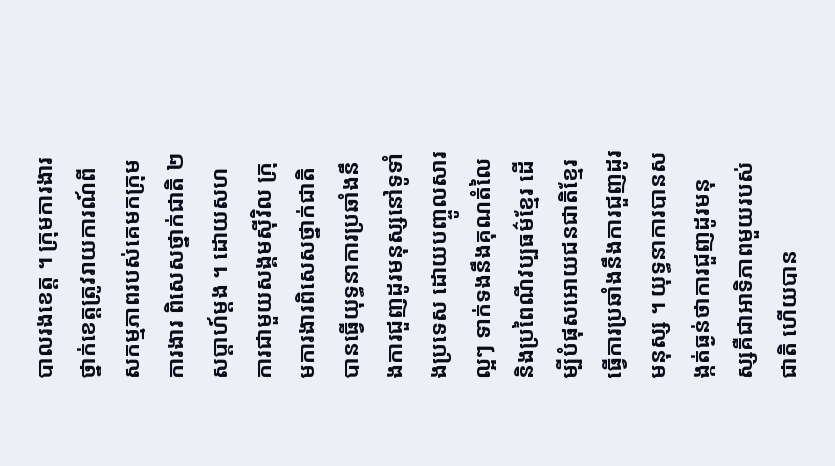បាលរងខេត្ដ ។ ក្រុមការងារថ្នាក់ខេត្ដត្រូវរាយការណ៍ពីសកម្មភាពរបស់គេមកក្រុមការងារ ពិសេសថ្នាក់ជាតិ ២សប្ដាហ៍ម្តង ។ ដោយសហការជាមួយសង្គមស៊ីវិល ក្រុមការងារពិសេសថ្នាក់ជាតិ បានធ្វើយុទ្ធនាការប្រឆាំងនឹងការជួញដូរមនុស្សនៅទូទាំងប្រទេស ដោយបញ្ចូលសារល្អៗ ទាក់ទងនឹងគុណតំលៃ និងប្រពៃណីវប្បធម៌ខ្មែរ ដើម្បីបំផុសអោយជនជាតិខ្មែរធ្វើការប្រឆាំងនឹងការជួញដូរមនុស្ស ។ យុទ្ធនាការបានសង្កត់ធ្ងន់ថាការជួញដូរមនុស្សគឺជាអាទិភាពមួយរបស់ជាតិ ហើយបាន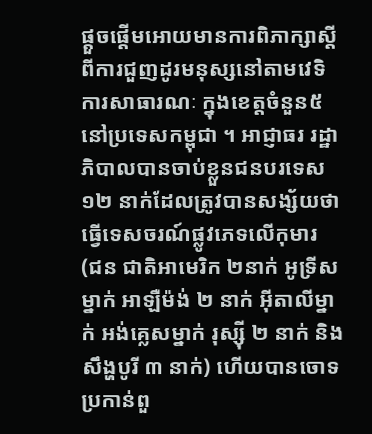ផ្ដួចផ្ដើមអោយមានការពិភាក្សាស្ដីពីការជួញដូរមនុស្សនៅតាមវេទិការសាធារណៈ ក្នុងខេត្ដចំនួន៥នៅប្រទេសកម្ពុជា ។ អាជ្ញាធរ រដ្ឋាភិបាលបានចាប់ខ្លួនជនបរទេស ១២ នាក់ដែលត្រូវបានសង្ស័យថាធ្វើទេសចរណ៍ផ្លូវភេទលើកុមារ (ជន ជាតិអាមេរិក ២នាក់ អូទ្រីសម្នាក់ អាឡឺម៉ង់ ២ នាក់ អ៊ីតាលីម្នាក់ អង់គ្លេសម្នាក់ រុស្ស៊ី ២ នាក់ និងសឹង្ហបូរី ៣ នាក់) ហើយបានចោទប្រកាន់ពួ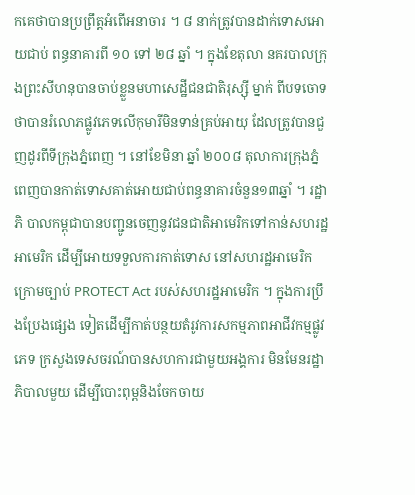កគេថាបានប្រព្រឹត្ដអំពើអនាចារ ។ ៨ នាក់ត្រូវបានដាក់ទោសអោយជាប់ ពន្ធនាគារពី ១០ ទៅ ២៨ ឆ្នាំ ។ ក្នុងខែតុលា នគរបាលក្រុងព្រះសីហនុបានចាប់ខ្លួនមហាសេដ្ឋីជនជាតិរុស្ស៊ី ម្នាក់ ពីបទចោទថាបានរំលោភផ្លូវភេទលើកុមារីមិនទាន់គ្រប់អាយុ ដែលត្រូវបានជួញដូរពីទីក្រុងភ្នំពេញ ។ នៅខែមិនា ឆ្នាំ ២០០៨ តុលាការក្រុងភ្នំពេញបានកាត់ទោសគាត់អោយជាប់ពន្ធនាគារចំនួន១៣ឆ្នាំ ។ រដ្ឋាភិ បាលកម្ពុជាបានបញ្ជូនចេញនូវជនជាតិអាមេរិកទៅកាន់សហរដ្ឋអាមេរិក ដើម្បីអោយទទួលការកាត់ទោស នៅសហរដ្ឋអាមេរិក ក្រោមច្បាប់ PROTECT Act របស់សហរដ្ឋអាមេរិក ។ ក្នុងការប្រឹងប្រែងផ្សេង ទៀតដើម្បីកាត់បន្ថយតំរូវការសកម្មភាពអាជីវកម្មផ្លូវភេទ ក្រសួងទេសចរណ៍បានសហការជាមួយអង្គការ មិនមែនរដ្ឋាភិបាលមួយ ដើម្បីបោះពុម្ពនិងចែកចាយ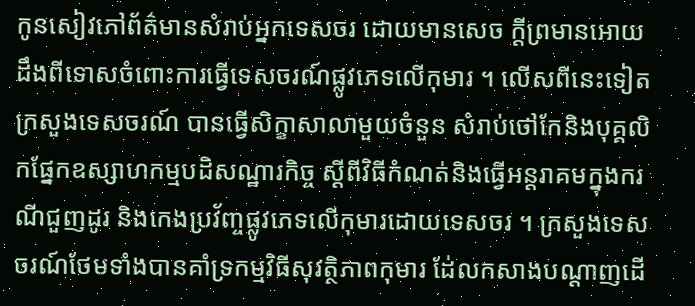កូនសៀវភៅព័ត៌មានសំរាប់អ្នកទេសចរ ដោយមានសេច ក្ដីព្រមានអោយដឹងពីទោសចំពោះការធ្វើទេសចរណ៍ផ្លូវភេទលើកុមារ ។ លើសពីនេះទៀត ក្រសួងទេសចរណ៍ បានធ្វើសិក្ខាសាលាមួយចំនួន សំរាប់ថៅកែនិងបុគ្គលិកផ្នែកឧស្សាហកម្មបដិសណ្ឋារកិច្ច ស្ដីពីវិធីកំណត់និងធ្វើអន្ដរាគមក្នុងករណីជួញដូរ និងកេងប្រវ័ញ្ចផ្លូវភេទលើកុមារដោយទេសចរ ។ ក្រសួងទេសចរណ៍ថែមទាំងបានគាំទ្រកម្មវិធីសុវត្ថិភាពកុមារ ដែ់លកសាងបណ្ដាញដើ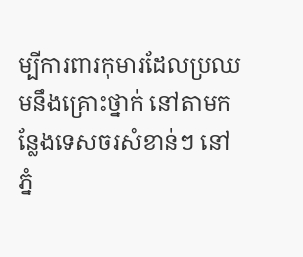ម្បីការពារកុមារដែលប្រឈមនឹងគ្រោះថ្នាក់ នៅតាមកន្លែងទេសចរសំខាន់ៗ នៅភ្នំ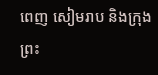ពេញ សៀមរាប និងក្រុងព្រះ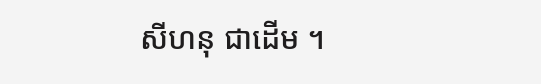សីហនុ ជាដើម ។